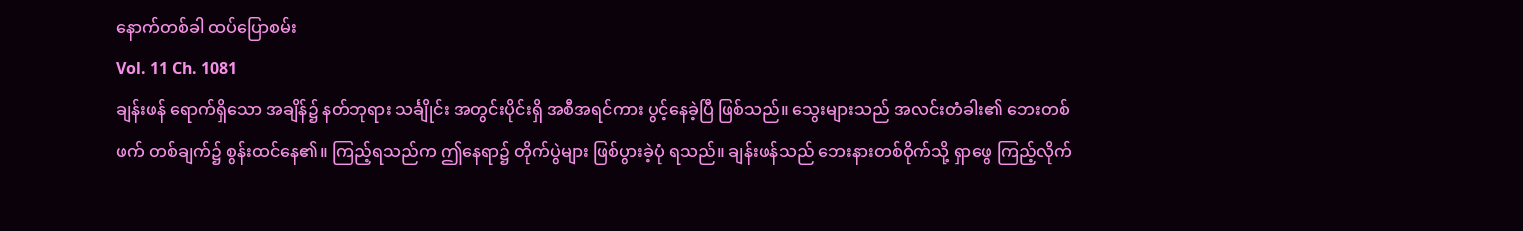နောက်တစ်ခါ ထပ်ပြောစမ်း
Vol. 11 Ch. 1081
ချန်းဖန် ရောက်ရှိသော အချိန်၌ နတ်ဘုရား သင်္ချိုင်း အတွင်းပိုင်းရှိ အစီအရင်ကား ပွင့်နေခဲ့ပြီ ဖြစ်သည်။ သွေးများသည် အလင်းတံခါး၏ ဘေးတစ်ဖက် တစ်ချက်၌ စွန်းထင်နေ၏။ ကြည့်ရသည်က ဤနေရာ၌ တိုက်ပွဲများ ဖြစ်ပွားခဲ့ပုံ ရသည်။ ချန်းဖန်သည် ဘေးနားတစ်ဝိုက်သို့ ရှာဖွေ ကြည့်လိုက်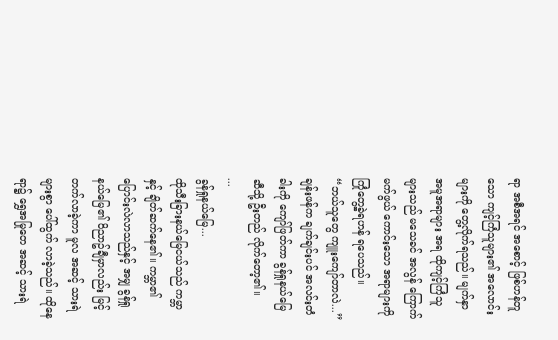ရာ အစီအရင် အစောင့် ဖြစ်ဟန်တူသော ကျင့်ကြံသူများ၏ အလောင်းများကို တွေ့လိုက်ရသည်။ မျက်နှာ အမူအရာများ အရ ထိုကျင့်ကြံသူများသည် မသေခင် အလွန် ကြောက်မက်ဖွယ် ကောင်းသော အရာများကို ကြုံတွေ့ခဲ့ရဟန် ရပေသည်။
“ဘယ်သူတွေ ကျူးကျော်တာလဲ...”
ချန်းဖန်က ချက်ချင်းပင် အလင်းတံခါးကို ကျော်ဖြတ်ကာ ခွန်ရှုနယ်မြေဆီသို့ ဦးတည် လိုက်တော့၏။
...
ခွန်ရှုနယ်မြေ...
ထိုသီးခြားနယ်မြေငယ်သည် ကမ္ဘာနှင့် ချိတ်ဆက်နေ၏။ ကမ္ဘာ၏ ပြောင်းလဲလာသည်နှင့် အမျှ ခွန်ရှုနယ်မြေ၏ ဝိညာဥ်ချီမှာလည်း မြင့်တက်လာခဲ့ကာ မူလ အဆင့် သားရဲများစွာ ပေါ်ထွက် လာခဲ့သည်။ ထိုနေရာ၌ ရွှေအမြုတေ အဆင့် သားရဲ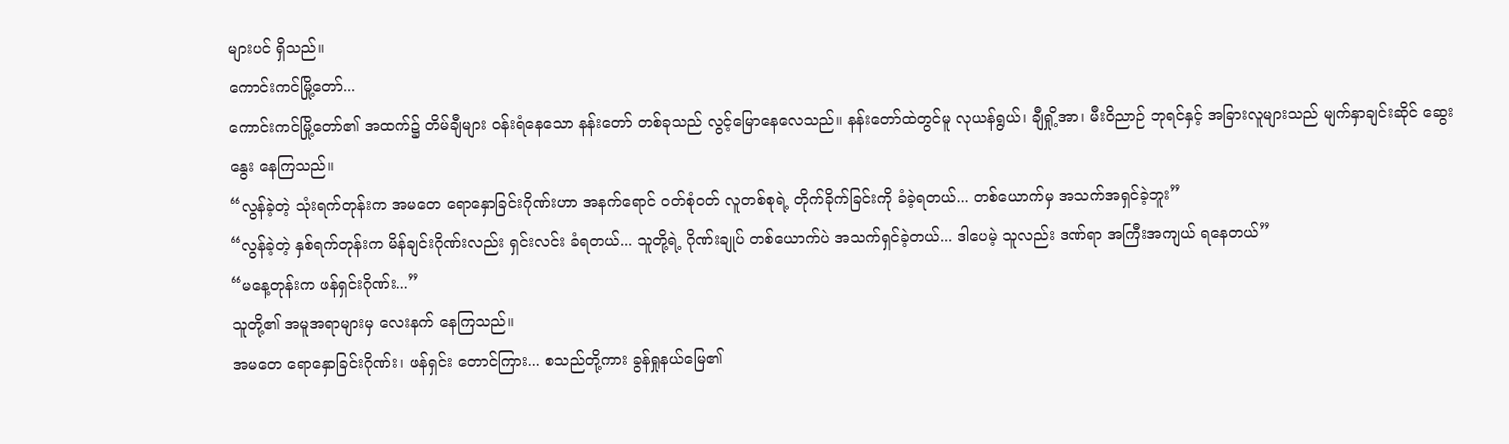များပင် ရှိသည်။
ကောင်းကင်မြို့တော်...
ကောင်းကင်မြို့တော်၏ အထက်၌ တိမ်ချီများ ဝန်းရံနေသော နန်းတော် တစ်ခုသည် လွင့်မြောနေလေသည်။ နန်းတော်ထဲတွင်မူ လုယန်ရွယ်၊ ချီရှို့အာ၊ မီးဝိညာဉ် ဘုရင်နှင့် အခြားလူများသည် မျက်နှာချင်းဆိုင် ဆွေးနွေး နေကြသည်။
“လွန်ခဲ့တဲ့ သုံးရက်တုန်းက အမတေ ရောနှောခြင်းဂိုဏ်းဟာ အနက်ရောင် ဝတ်စုံဝတ် လူတစ်စုရဲ့ တိုက်ခိုက်ခြင်းကို ခံခဲ့ရတယ်... တစ်ယောက်မှ အသက်အရှင်ခဲ့ဘူး”
“လွန်ခဲ့တဲ့ နှစ်ရက်တုန်းက မိန်ချင်းဂိုဏ်းလည်း ရှင်းလင်း ခံရတယ်... သူတို့ရဲ့ ဂိုဏ်းချုပ် တစ်ယောက်ပဲ အသက်ရှင်ခဲ့တယ်... ဒါပေမဲ့ သူလည်း ဒဏ်ရာ အကြီးအကျယ် ရနေတယ်”
“မနေ့တုန်းက ဖန်ရှင်းဂိုဏ်း...”
သူတို့၏ အမူအရာများမှ လေးနက် နေကြသည်။
အမတေ ရောနှောခြင်းဂိုဏ်း၊ ဖန်ရှင်း တောင်ကြား... စသည်တို့ကား ခွန်ရှုနယ်မြေ၏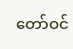တော်ဝင်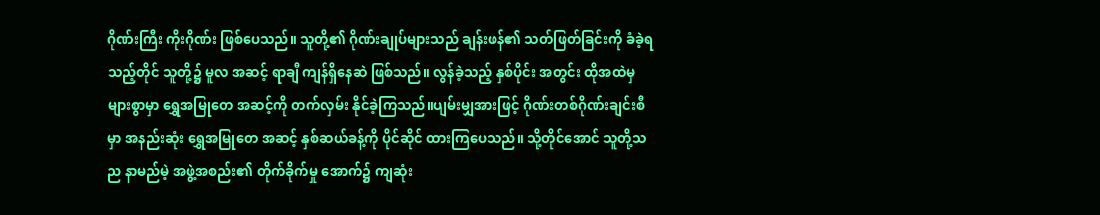ဂိုဏ်းကြီး ကိုးဂိုဏ်း ဖြစ်ပေသည်။ သူတို့၏ ဂိုဏ်းချုပ်များသည် ချန်းဖန်၏ သတ်ဖြတ်ခြင်းကို ခံခဲ့ရသည့်တိုင် သူတို့၌ မူလ အဆင့် ရာချီ ကျန်ရှိနေဆဲ ဖြစ်သည်။ လွန်ခဲ့သည့် နှစ်ပိုင်း အတွင်း ထိုအထဲမှ များစွာမှာ ရွှေအမြုတေ အဆင့်ကို တက်လှမ်း နိုင်ခဲ့ကြသည်။ပျမ်းမျှအားဖြင့် ဂိုဏ်းတစ်ဂိုဏ်းချင်းစီမှာ အနည်းဆုံး ရွှေအမြုတေ အဆင့် နှစ်ဆယ်ခန့်ကို ပိုင်ဆိုင် ထားကြပေသည်။ သို့တိုင်အောင် သူတို့သည နာမည်မဲ့ အဖွဲ့အစည်း၏ တိုက်ခိုက်မှု အောက်၌ ကျဆုံး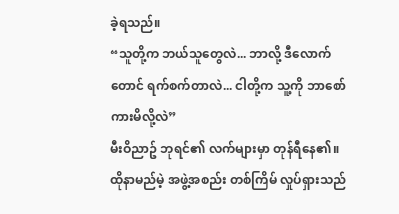ခဲ့ရသည်။
“သူတို့က ဘယ်သူတွေလဲ... ဘာလို့ ဒီလောက်တောင် ရက်စက်တာလဲ... ငါတို့က သူ့ကို ဘာစော်ကားမိလို့လဲ”
မီးဝိညာဥ် ဘုရင်၏ လက်များမှာ တုန်ရီနေ၏။ ထိုနာမည်မဲ့ အဖွဲ့အစည်း တစ်ကြိမ် လှုပ်ရှားသည်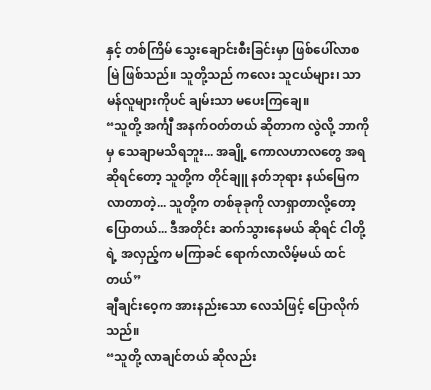နှင့် တစ်ကြိမ် သွေးချောင်းစီးခြင်းမှာ ဖြစ်ပေါ်လာစမြဲ ဖြစ်သည်။ သူတို့သည် ကလေး သူငယ်များ၊ သာမန်လူများကိုပင် ချမ်းသာ မပေးကြချေ။
“သူတို့ အင်္ကျီ အနက်ဝတ်တယ် ဆိုတာက လွဲလို့ ဘာကိုမှ သေချာမသိရဘူး... အချို့ ကောလဟာလတွေ အရဆိုရင်တော့ သူတို့က တိုင်ချူ နတ်ဘုရား နယ်မြေက လာတာတဲ့... သူတို့က တစ်ခုခုကို လာရှာတာလို့တော့ ပြောတယ်... ဒီအတိုင်း ဆက်သွားနေမယ် ဆိုရင် ငါတို့ရဲ့ အလှည့်က မကြာခင် ရောက်လာလိမ့်မယ် ထင်တယ်”
ချီချင်းဝေ့က အားနည်းသော လေသံဖြင့် ပြောလိုက်သည်။
“သူတို့ လာချင်တယ် ဆိုလည်း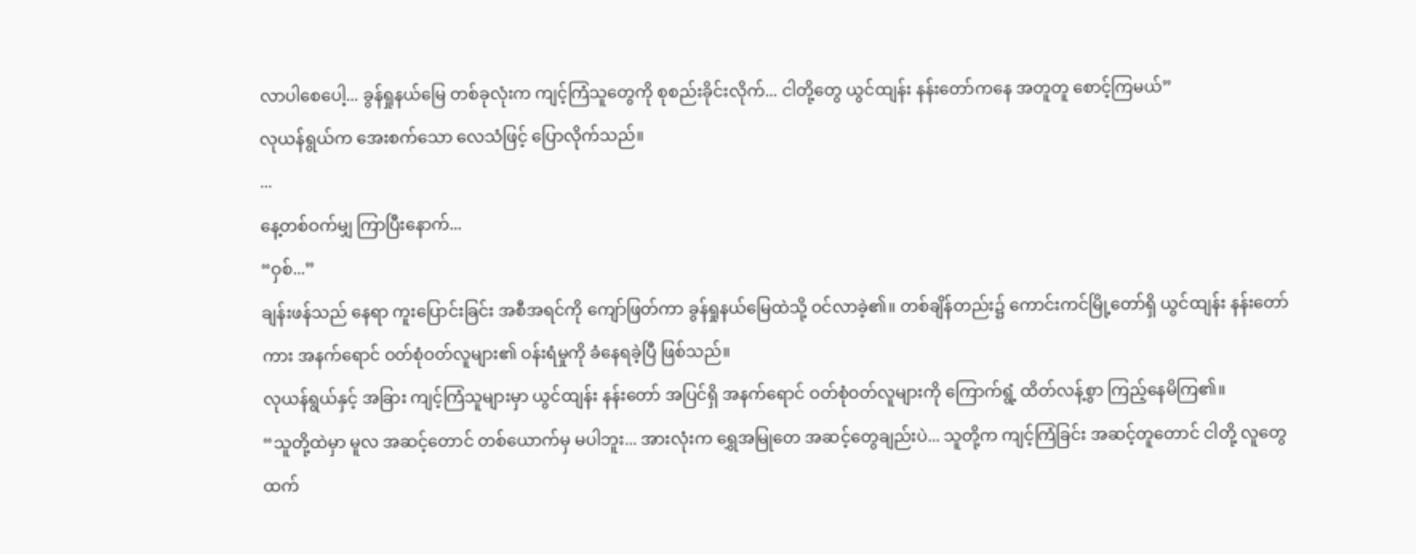လာပါစေပေါ့... ခွန်ရှုနယ်မြေ တစ်ခုလုံးက ကျင့်ကြံသူတွေကို စုစည်းခိုင်းလိုက်... ငါတို့တွေ ယွင်ထျန်း နန်းတော်ကနေ အတူတူ စောင့်ကြမယ်”
လုယန်ရွယ်က အေးစက်သော လေသံဖြင့် ပြောလိုက်သည်။
...
နေ့တစ်ဝက်မျှ ကြာပြီးနောက်...
“ဝှစ်...”
ချန်းဖန်သည် နေရာ ကူးပြောင်းခြင်း အစီအရင်ကို ကျော်ဖြတ်ကာ ခွန်ရှုနယ်မြေထဲသို့ ဝင်လာခဲ့၏။ တစ်ချိန်တည်း၌ ကောင်းကင်မြို့တော်ရှိ ယွင်ထျန်း နန်းတော်ကား အနက်ရောင် ဝတ်စုံဝတ်လူများ၏ ဝန်းရံမှုကို ခံနေရခဲ့ပြီ ဖြစ်သည်။
လုယန်ရွယ်နှင့် အခြား ကျင့်ကြံသူများမှာ ယွင်ထျန်း နန်းတော် အပြင်ရှိ အနက်ရောင် ဝတ်စုံဝတ်လူများကို ကြောက်ရွံ့ ထိတ်လန့်စွာ ကြည့်နေမိကြ၏။
“သူတို့ထဲမှာ မူလ အဆင့်တောင် တစ်ယောက်မှ မပါဘူး... အားလုံးက ရွှေအမြုတေ အဆင့်တွေချည်းပဲ... သူတို့က ကျင့်ကြံခြင်း အဆင့်တူတောင် ငါတို့ လူတွေထက်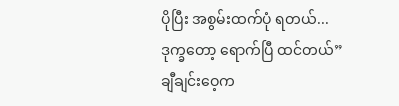ပိုပြီး အစွမ်းထက်ပုံ ရတယ်... ဒုက္ခတော့ ရောက်ပြီ ထင်တယ်”
ချီချင်းဝေ့က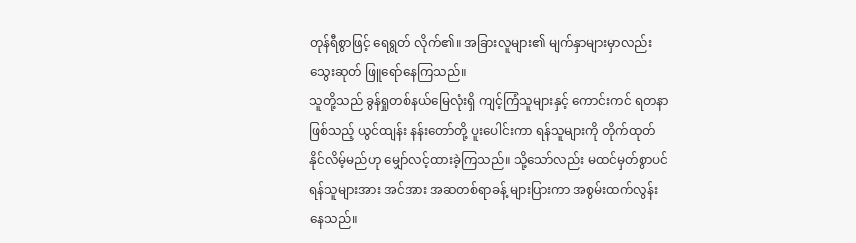တုန်ရီစွာဖြင့် ရေရွတ် လိုက်၏။ အခြားလူများ၏ မျက်နှာများမှာလည်း သွေးဆုတ် ဖြူရော်နေကြသည်။
သူတို့သည် ခွန်ရှုတစ်နယ်မြေလုံးရှိ ကျင့်ကြံသူများနှင့် ကောင်းကင် ရတနာ ဖြစ်သည့် ယွင်ထျန်း နန်းတော်တို့ ပူးပေါင်းကာ ရန်သူများကို တိုက်ထုတ် နိုင်လိမ့်မည်ဟု မျှော်လင့်ထားခဲ့ကြသည်။ သို့သော်လည်း မထင်မှတ်စွာပင် ရန်သူများအား အင်အား အဆတစ်ရာခန့် များပြားကာ အစွမ်းထက်လွန်းနေသည်။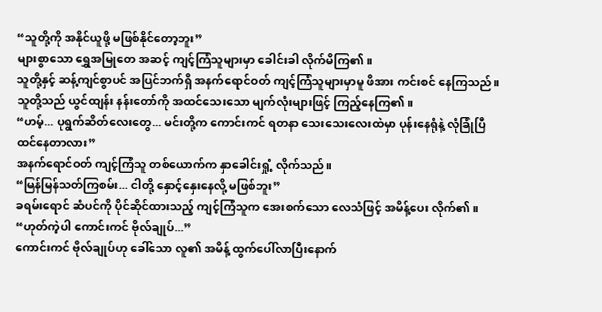“သူတို့ကို အနိုင်ယူဖို့ မဖြစ်နိုင်တော့ဘူး”
များစွာသော ရွှေအမြုတေ အဆင့် ကျင့်ကြံသူများမှာ ခေါင်းခါ လိုက်မိကြ၏။
သူတို့နှင့် ဆန့်ကျင်စွာပင် အပြင်ဘက်ရှိ အနက်ရောင်ဝတ် ကျင့်ကြံသူများမှာမူ ဖိအား ကင်းစင် နေကြသည်။ သူတို့သည် ယွင်ထျန်း နန်းတော်ကို အထင်သေးသော မျက်လုံးများဖြင့် ကြည့်နေကြ၏။
“ဟမ့်... ပုရွက်ဆိတ်လေးတွေ... မင်းတို့က ကောင်းကင် ရတနာ သေးသေးလေးထဲမှာ ပုန်းနေရုံနဲ့ လုံခြုံပြီ ထင်နေတာလား”
အနက်ရောင်ဝတ် ကျင့်ကြံသူ တစ်ယောက်က နှာခေါင်းရှုံ့ လိုက်သည်။
“မြန်မြန်သတ်ကြစမ်း... ငါတို့ နှောင့်နှေးနေလို့ မဖြစ်ဘူး”
ခရမ်းရောင် ဆံပင်ကို ပိုင်ဆိုင်ထားသည့် ကျင့်ကြံသူက အေးစက်သော လေသံဖြင့် အမိန့်ပေး လိုက်၏။
“ဟုတ်ကဲ့ပါ ကောင်းကင် ဗိုလ်ချုပ်...”
ကောင်းကင် ဗိုလ်ချုပ်ဟု ခေါ်သော လူ၏ အမိန့် ထွက်ပေါ်လာပြီးနောက်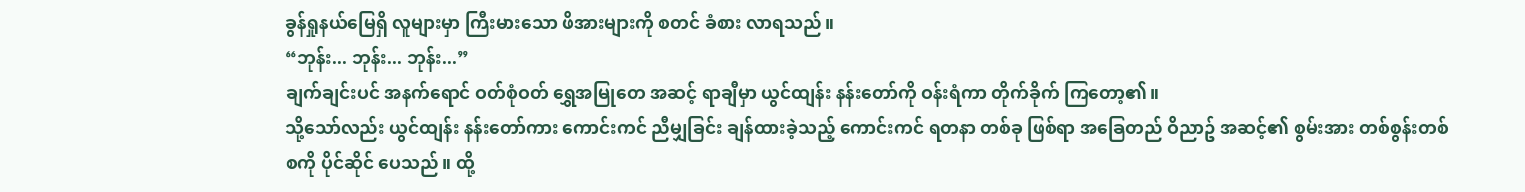ခွန်ရှုနယ်မြေရှိ လူများမှာ ကြီးမားသော ဖိအားများကို စတင် ခံစား လာရသည်။
“ဘုန်း... ဘုန်း... ဘုန်း...”
ချက်ချင်းပင် အနက်ရောင် ဝတ်စုံဝတ် ရွှေအမြုတေ အဆင့် ရာချီမှာ ယွင်ထျန်း နန်းတော်ကို ဝန်းရံကာ တိုက်ခိုက် ကြတော့၏။
သို့သော်လည်း ယွင်ထျန်း နန်းတော်ကား ကောင်းကင် ညီမျှခြင်း ချန်ထားခဲ့သည့် ကောင်းကင် ရတနာ တစ်ခု ဖြစ်ရာ အခြေတည် ဝိညာဥ် အဆင့်၏ စွမ်းအား တစ်စွန်းတစ်စကို ပိုင်ဆိုင် ပေသည်။ ထို့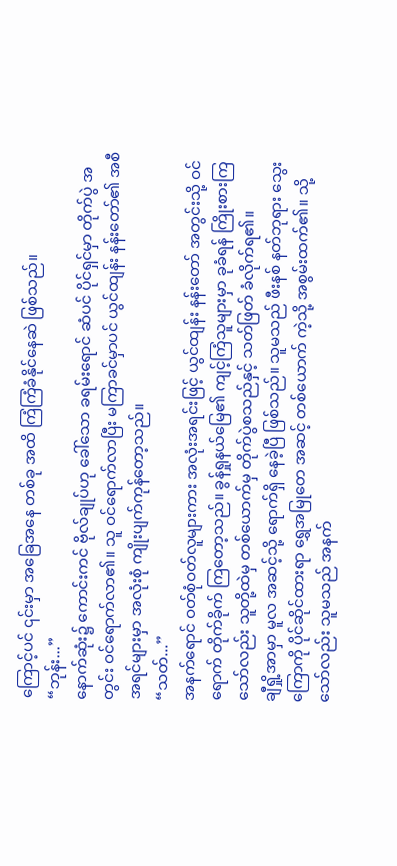ကြောင့်ပင် ၎င်းမှာ အခြေအနေ တစ်ခု အထိ ကြံကြံခံနိုင်နေဆဲ ဖြစ်သည်။
“ဘုန်း...”
နောက်ဆုံး၌ ကောင်းကင် ဗိုလ်ချုပ်ဟု ခေါ်သော ခရမ်းရောင် ဆံပင် ပိုင်ရှင်မှာ တိုက်ပွဲ အတွင်း ဝင်ရောက်လာ၏။ သူ ဝင်ရောက်လာပြီး မကြာခင်မှာပင် ယွင်ထျန်း နန်းတော်၏ အစီအရင်များမှာ အလုံးစုံ ကျိုးပျက်ကုန်တော့သည်။
“သတ်...”
အနက်ရောင် ဝတ်စုံဝတ်လူများကား အလုံးအရင်းဖြင့် ယွင်ထျန်း နန်းတော် အတွင်းသို့ ဝင်ရောက် တိုက်ခိုက် ကြတော့သည်။ ခွန်ရှုနယ်မြေ၏ ကျင့်ကြံသူများမှာ ခုခံရန် ကြိုးစားကြသော်လည်း သူတို့ထဲမှ တစ်ယောက်မှ တိုက်ပွဲစသည်နှင့် သတ်ဖြတ် ခံလိုက်ရ၏။
ချီရှို့အာမှာ မူလ အဆင့်သို့ ရောက်ရှိ နေခဲ့ပြီ ဖြစ်သည်။ သူမသည် ဖီးနစ် နတ်ဘုရား သွေးကြောကို ပိုင်ဆိုင်ထားရာ ရွှေအမြုတေ အဆင့် တစ်ယောက် ကဲ့သို့ အစွမ်းထက်၏။ သို့သော်လည်း သူမသည် အနက်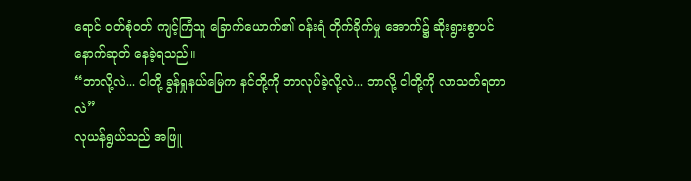ရောင် ဝတ်စုံဝတ် ကျင့်ကြံသူ ခြောက်ယောက်၏ ဝန်းရံ တိုက်ခိုက်မှု အောက်၌ ဆိုးရွားစွာပင် နောက်ဆုတ် နေခဲ့ရသည်။
“ဘာလို့လဲ... ငါတို့ ခွန်ရှုနယ်မြေက နင်တို့ကို ဘာလုပ်ခဲ့လို့လဲ... ဘာလို့ ငါတို့ကို လာသတ်ရတာလဲ”
လုယန်ရွယ်သည် အဖြူ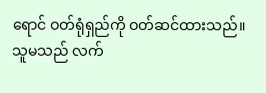ရောင် ဝတ်ရုံရှည်ကို ဝတ်ဆင်ထားသည်။ သူမသည် လက်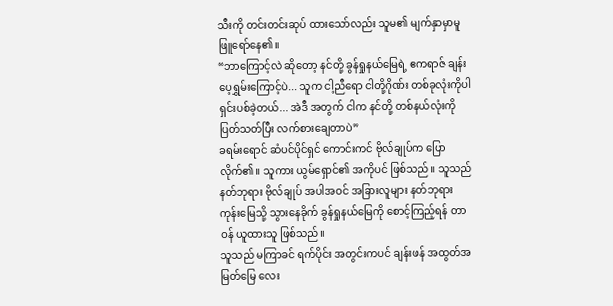သီးကို တင်းတင်းဆုပ် ထားသော်လည်း သူမ၏ မျက်နှာမှာမူ ဖြူရော်နေ၏။
“ဘာကြောင့်လဲ ဆိုတော့ နင်တို့ ခွန်ရှုနယ်မြေရဲ့ ဧကရာဇ် ချန်းပေ့ရွှမ်းကြောင့်ပဲ... သူက ငါ့ညီရော ငါတို့ဂိုဏ်း တစ်ခုလုံးကိုပါ ရှင်းပစ်ခဲ့တယ်... အဲဒီ အတွက် ငါက နင်တို့ တစ်နယ်လုံးကို ပြတ်သတ်ပြီး လက်စားချေတာပဲ”
ခရမ်းရောင် ဆံပင်ပိုင်ရှင် ကောင်းကင် ဗိုလ်ချုပ်က ပြောလိုက်၏။ သူကား ယွမ်ရှောင်၏ အကိုပင် ဖြစ်သည်။ သူသည် နတ်ဘုရား ဗိုလ်ချုပ် အပါအဝင် အခြားလူများ နတ်ဘုရား ကုန်းမြေသို့ သွားနေခိုက် ခွန်ရှုနယ်မြေကို စောင့်ကြည့်ရန် တာဝန် ယူထားသူ ဖြစ်သည်။
သူသည် မကြာခင် ရက်ပိုင်း အတွင်းကပင် ချန်းဖန် အထွတ်အမြတ်မြေ လေး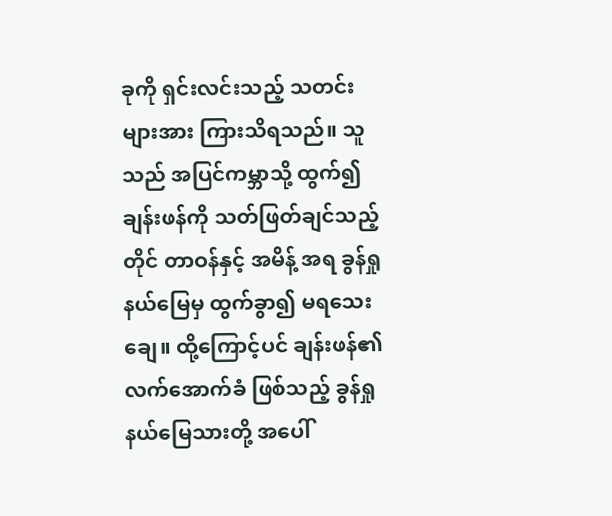ခုကို ရှင်းလင်းသည့် သတင်းများအား ကြားသိရသည်။ သူသည် အပြင်ကမ္ဘာသို့ ထွက်၍ ချန်းဖန်ကို သတ်ဖြတ်ချင်သည့်တိုင် တာဝန်နှင့် အမိန့် အရ ခွန်ရှုနယ်မြေမှ ထွက်ခွာ၍ မရသေးချေ။ ထို့ကြောင့်ပင် ချန်းဖန်၏ လက်အောက်ခံ ဖြစ်သည့် ခွန်ရှုနယ်မြေသားတို့ အပေါ်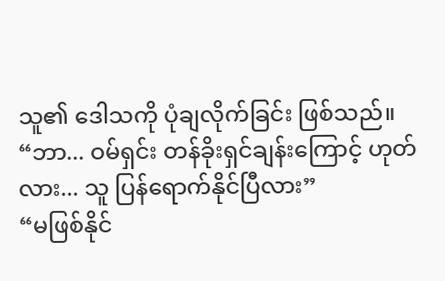သူ၏ ဒေါသကို ပုံချလိုက်ခြင်း ဖြစ်သည်။
“ဘာ... ဝမ်ရှင်း တန်ခိုးရှင်ချန်းကြောင့် ဟုတ်လား... သူ ပြန်ရောက်နိုင်ပြီလား”
“မဖြစ်နိုင်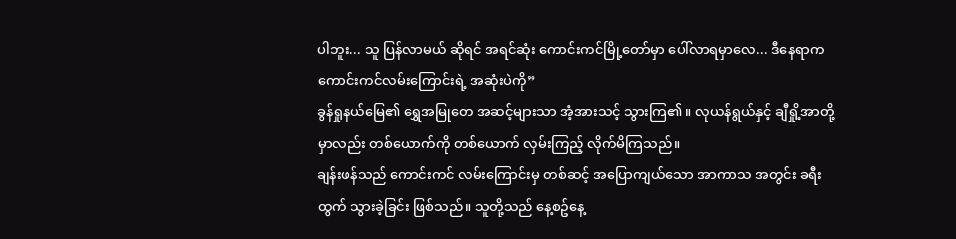ပါဘူး... သူ ပြန်လာမယ် ဆိုရင် အရင်ဆုံး ကောင်းကင်မြို့တော်မှာ ပေါ်လာရမှာလေ... ဒီနေရာက ကောင်းကင်လမ်းကြောင်းရဲ့ အဆုံးပဲကို”
ခွန်ရှုနယ်မြေ၏ ရွှေအမြုတေ အဆင့်များသာ အံ့အားသင့် သွားကြ၏။ လုယန်ရွယ်နှင့် ချီရှို့အာတို့မှာလည်း တစ်ယောက်ကို တစ်ယောက် လှမ်းကြည့် လိုက်မိကြသည်။
ချန်းဖန်သည် ကောင်းကင် လမ်းကြောင်းမှ တစ်ဆင့် အပြောကျယ်သော အာကာသ အတွင်း ခရီးထွက် သွားခဲ့ခြင်း ဖြစ်သည်။ သူတို့သည် နေ့စဥ်နေ့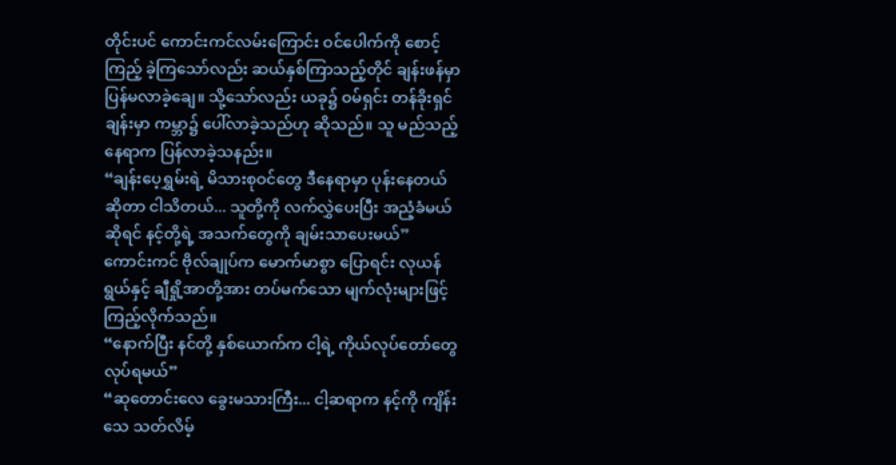တိုင်းပင် ကောင်းကင်လမ်းကြောင်း ဝင်ပေါက်ကို စောင့်ကြည့် ခဲ့ကြသော်လည်း ဆယ်နှစ်ကြာသည့်တိုင် ချန်းဖန်မှာ ပြန်မလာခဲ့ချေ။ သို့သော်လည်း ယခု၌ ဝမ်ရှင်း တန်ခိုးရှင်ချန်းမှာ ကမ္ဘာ၌ ပေါ်လာခဲ့သည်ဟု ဆိုသည်။ သူ မည်သည့် နေရာက ပြန်လာခဲ့သနည်း။
“ချန်းပေ့ရွှမ်းရဲ့ မိသားစုဝင်တွေ ဒီနေရာမှာ ပုန်းနေတယ် ဆိုတာ ငါသိတယ်... သူတို့ကို လက်လွှဲပေးပြီး အညံ့ခံမယ် ဆိုရင် နင့်တို့ရဲ့ အသက်တွေကို ချမ်းသာပေးမယ်”
ကောင်းကင် ဗိုလ်ချုပ်က မောက်မာစွာ ပြောရင်း လုယန်ရွယ်နှင့် ချီရှို့အာတို့အား တပ်မက်သော မျက်လုံးများဖြင့် ကြည့်လိုက်သည်။
“နောက်ပြီး နင်တို့ နှစ်ယောက်က ငါ့ရဲ့ ကိုယ်လုပ်တော်တွေ လုပ်ရမယ်”
“ဆုတောင်းလေ ခွေးမသားကြီး... ငါ့ဆရာက နင့်ကို ကျိန်းသေ သတ်လိမ့်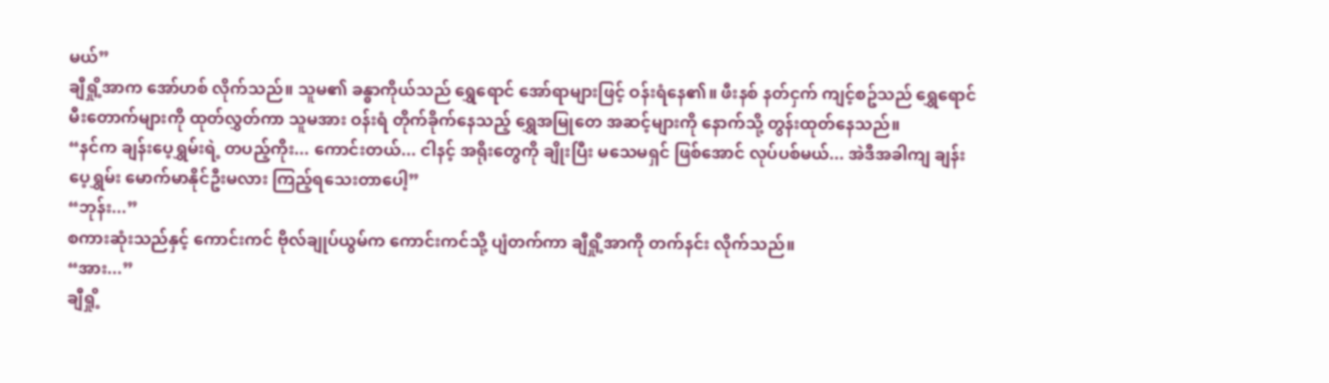မယ်”
ချီရှို့အာက အော်ဟစ် လိုက်သည်။ သူမ၏ ခန္ဓာကိုယ်သည် ရွှေရောင် အော်ရာများဖြင့် ဝန်းရံနေ၏။ ဖီးနစ် နတ်ငှက် ကျင့်စဥ်သည် ရွှေရောင် မီးတောက်များကို ထုတ်လွှတ်ကာ သူမအား ဝန်းရံ တိုက်ခိုက်နေသည့် ရွှေအမြုတေ အဆင့်များကို နောက်သို့ တွန်းထုတ်နေသည်။
“နင်က ချန်းပေ့ရွှမ်းရဲ့ တပည့်ကိုး... ကောင်းတယ်... ငါနင့် အရိုးတွေကို ချိုးပြီး မသေမရှင် ဖြစ်အောင် လုပ်ပစ်မယ်... အဲဒီအခါကျ ချန်းပေ့ရွှမ်း မောက်မာနိုင်ဦးမလား ကြည့်ရသေးတာပေါ့”
“ဘုန်း...”
စကားဆုံးသည်နှင့် ကောင်းကင် ဗိုလ်ချုပ်ယွမ်က ကောင်းကင်သို့ ပျံတက်ကာ ချီရှို့အာကို တက်နင်း လိုက်သည်။
“အား...”
ချီရှို့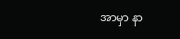အာမှာ နာ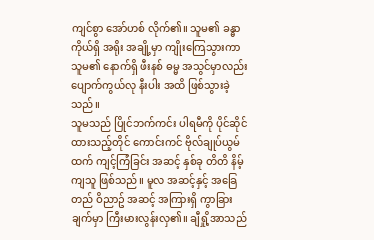ကျင်စွာ အော်ဟစ် လိုက်၏။ သူမ၏ ခန္ဓာကိုယ်ရှိ အရိုး အချို့မှာ ကျိုးကြေသွားကာ သူမ၏ နောက်ရှိ ဖီးနစ် ဓမ္မ အသွင်မှာလည်း ပျောက်ကွယ်လု နီးပါး အထိ ဖြစ်သွားခဲ့သည်။
သူမသည် ပြိုင်ဘက်ကင်း ပါရမီကို ပိုင်ဆိုင်ထားသည့်တိုင် ကောင်းကင် ဗိုလ်ချုပ်ယွမ်ထက် ကျင့်ကြံခြင်း အဆင့် နှစ်ခု တိတိ နိမ့်ကျသူ ဖြစ်သည်။ မူလ အဆင့်နှင့် အခြေတည် ဝိညာဥ် အဆင့် အကြားရှိ ကွာခြားချက်မှာ ကြီးမားလွန်းလှ၏။ ချီရှို့အာသည်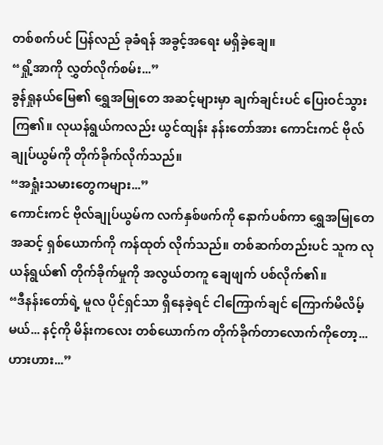တစ်စက်ပင် ပြန်လည် ခုခံရန် အခွင့်အရေး မရှိခဲ့ချေ။
“ရှို့အာကို လွှတ်လိုက်စမ်း...”
ခွန်ရှုနယ်မြေ၏ ရွှေအမြုတေ အဆင့်များမှာ ချက်ချင်းပင် ပြေးဝင်သွားကြ၏။ လုယန်ရွယ်ကလည်း ယွင်ထျန်း နန်းတော်အား ကောင်းကင် ဗိုလ်ချုပ်ယွမ်ကို တိုက်ခိုက်လိုက်သည်။
“အရှုံးသမားတွေကများ...”
ကောင်းကင် ဗိုလ်ချုပ်ယွမ်က လက်နှစ်ဖက်ကို နောက်ပစ်ကာ ရွှေအမြုတေ အဆင့် ရှစ်ယောက်ကို ကန်ထုတ် လိုက်သည်။ တစ်ဆက်တည်းပင် သူက လုယန်ရွယ်၏ တိုက်ခိုက်မှုကို အလွယ်တကူ ချေဖျက် ပစ်လိုက်၏။
“ဒီနန်းတော်ရဲ့ မူလ ပိုင်ရှင်သာ ရှိနေခဲ့ရင် ငါကြောက်ချင် ကြောက်မိလိမ့်မယ်... နင့်ကို မိန်းကလေး တစ်ယောက်က တိုက်ခိုက်တာလောက်ကိုတော့... ဟားဟား...”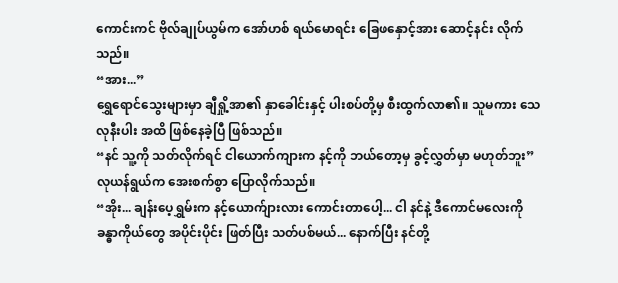ကောင်းကင် ဗိုလ်ချုပ်ယွမ်က အော်ဟစ် ရယ်မောရင်း ခြေဖနှောင့်အား ဆောင့်နင်း လိုက်သည်။
“အား...”
ရွှေရောင်သွေးများမှာ ချီရှို့အာ၏ နှာခေါင်းနှင့် ပါးစပ်တို့မှ စီးထွက်လာ၏။ သူမကား သေလုနီးပါး အထိ ဖြစ်နေခဲ့ပြီ ဖြစ်သည်။
“နင် သူ့ကို သတ်လိုက်ရင် ငါယောက်ကျားက နင့်ကို ဘယ်တော့မှ ခွင့်လွှတ်မှာ မဟုတ်ဘူး”
လုယန်ရွယ်က အေးစက်စွာ ပြောလိုက်သည်။
“အိုး... ချန်းပေ့ရွှမ်းက နင့်ယောက်ျားလား ကောင်းတာပေါ့... ငါ နင်နဲ့ ဒီကောင်မလေးကို ခန္ဓာကိုယ်တွေ အပိုင်းပိုင်း ဖြတ်ပြီး သတ်ပစ်မယ်... နောက်ပြီး နင်တို့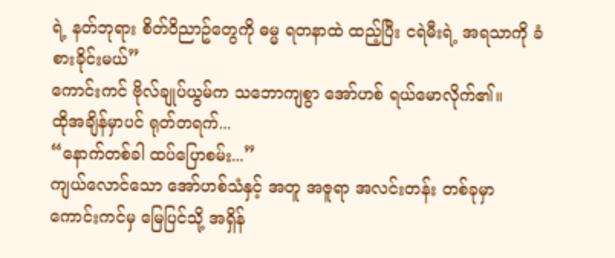ရဲ့ နတ်ဘုရား စိတ်ဝိညာဥ်တွေကို ဓမ္မ ရတနာထဲ ထည့်ပြီး ငရဲမီးရဲ့ အရသာကို ခံစားခိုင်းမယ်”
ကောင်းကင် ဗိုလ်ချုပ်ယွမ်က သဘောကျစွာ အော်ဟစ် ရယ်မောလိုက်၏။
ထိုအချိန်မှာပင် ရုတ်တရက်...
“နောက်တစ်ခါ ထပ်ပြောစမ်း...”
ကျယ်လောင်သော အော်ဟစ်သံနှင့် အတူ အဇူရာ အလင်းတန်း တစ်ခုမှာ ကောင်းကင်မှ မြေပြင်သို့ အရှိန်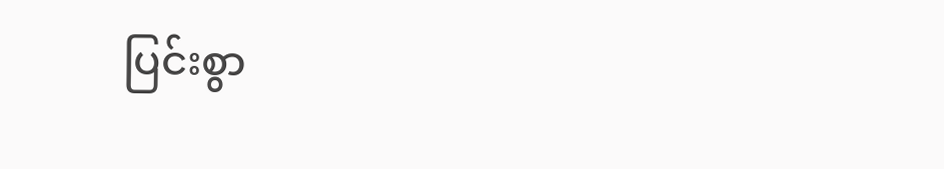ပြင်းစွာ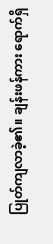ပြုတ်ကျလာခဲ့၏။ ချန်းဖန်ကား ရောက်ရှိ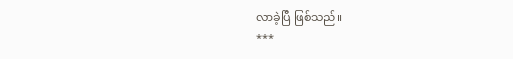လာခဲ့ပြီ ဖြစ်သည်။
***